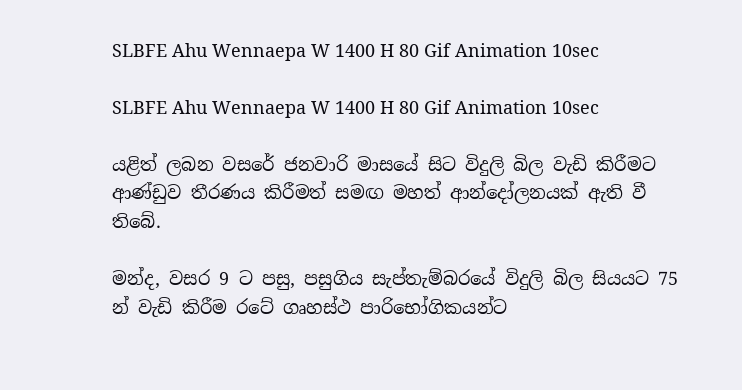SLBFE Ahu Wennaepa W 1400 H 80 Gif Animation 10sec

SLBFE Ahu Wennaepa W 1400 H 80 Gif Animation 10sec

යළිත් ලබන වසරේ ජනවාරි මාසයේ සිට විදුලි බිල වැඩි කිරීමට ආණ්ඩුව තීරණය කිරීමත් සමඟ මහත් ආන්දෝලනයක් ඇති වී තිබේ.

මන්ද, වසර 9 ට පසු, පසුගිය සැප්තැම්බරයේ විදුලි බිල සියයට 75 න් වැඩි කිරීම රටේ ගෘහස්ථ පාරිභෝගිකයන්ට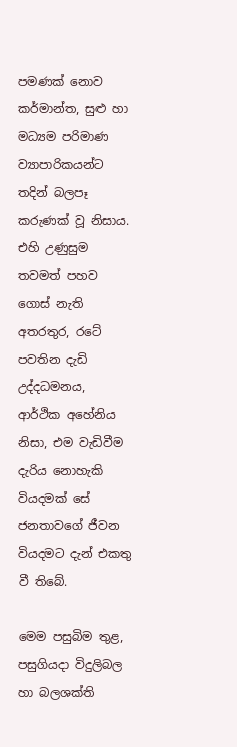පමණක් නොව කර්මාන්ත, සුළු හා මධ්‍යම පරිමාණ ව්‍යාපාරිකයන්ට තදින් බලපෑ කරුණක් වූ නිසාය. එහි උණුසුම තවමත් පහව ගොස් නැති අතරතුර, රටේ පවතින දැඩි උද්දධමනය, ආර්ථික අහේනිය නිසා, එම වැඩිවීම දැරිය නොහැකි වියදමක් සේ ජනතාවගේ ජීවන වියදමට දැන් එකතු වී තිබේ.

මෙම පසුබිම තුළ, පසුගියදා විදුලිබල හා බලශක්ති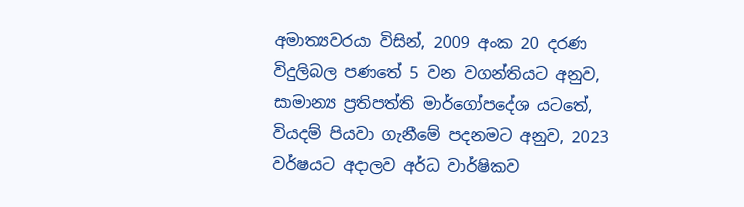අමාත්‍යවරයා විසින්, 2009 අංක 20 දරණ විදුලිබල පණතේ 5 වන වගන්තියට අනුව, සාමාන්‍ය ප්‍රතිපත්ති මාර්ගෝපදේශ යටතේ, වියදම් පියවා ගැනීමේ පදනමට අනුව, 2023 වර්ෂයට අදාලව අර්ධ වාර්ෂිකව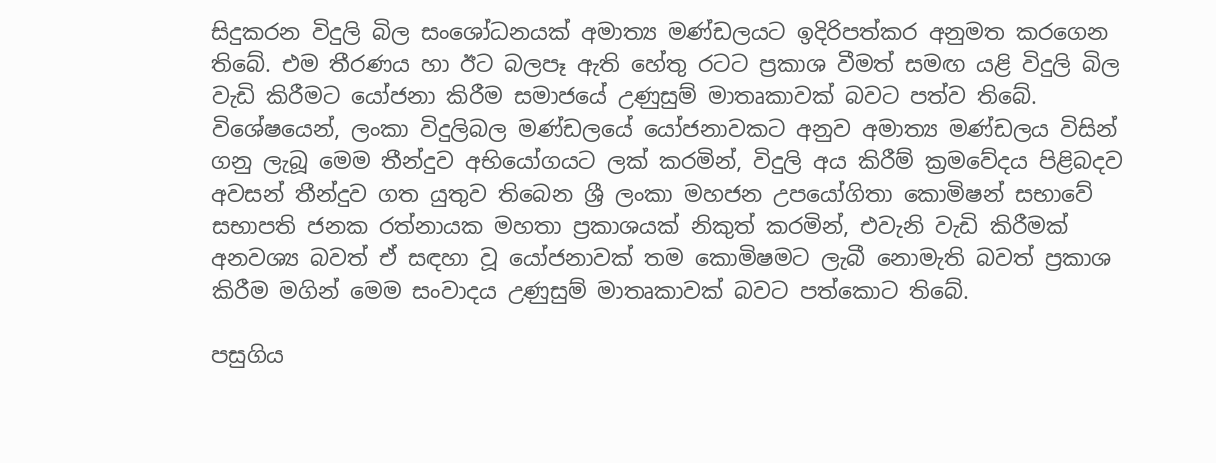සිදුකරන විදුලි බිල සංශෝධනයක් අමාත්‍ය මණ්ඩලයට ඉදිරිපත්කර අනුමත කරගෙන තිබේ. එම තීරණය හා ඊට බලපෑ ඇති හේතු රටට ප්‍රකාශ වීමත් සමඟ යළි විදුලි බිල වැඩි කිරීමට යෝජනා කිරීම සමාජයේ උණුසුම් මාතෘකාවක් බවට පත්ව තිබේ. විශේෂයෙන්, ලංකා විදුලිබල මණ්ඩලයේ යෝජනාවකට අනුව අමාත්‍ය මණ්ඩලය විසින් ගනු ලැබූ මෙම තීන්දුව අභියෝගයට ලක් කරමින්, විදුලි අය කිරීම් ක්‍රමවේදය පිළිබදව අවසන් තීන්දුව ගත යුතුව තිබෙන ශ්‍රී ලංකා මහජන උපයෝගිතා කොමිෂන් සභාවේ සභාපති ජනක රත්නායක මහතා ප්‍රකාශයක් නිකුත් කරමින්, එවැනි වැඩි කිරීමක් අනවශ්‍ය බවත් ඒ සඳහා වූ යෝජනාවක් තම කොමිෂමට ලැබී නොමැති බවත් ප්‍රකාශ කිරීම මගින් මෙම සංවාදය උණුසුම් මාතෘකාවක් බවට පත්කොට තිබේ.

පසුගිය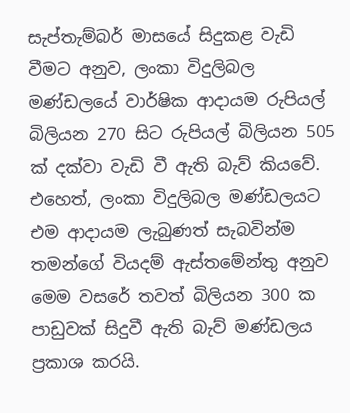සැප්තැම්බර් මාසයේ සිදුකළ වැඩි වීමට අනුව, ලංකා විදුලිබල මණ්ඩලයේ වාර්ෂික ආදායම රුපියල් බිලියන 270 සිට රුපියල් බිලියන 505 ක් දක්වා වැඩි වී ඇති බැව් කියවේ. එහෙත්, ලංකා විදුලිබල මණ්ඩලයට එම ආදායම ලැබුණත් සැබවින්ම තමන්ගේ වියදම් ඇස්තමේන්තු අනුව මෙම වසරේ තවත් බිලියන 300 ක පාඩුවක් සිදුවී ඇති බැව් මණ්ඩලය ප්‍රකාශ කරයි.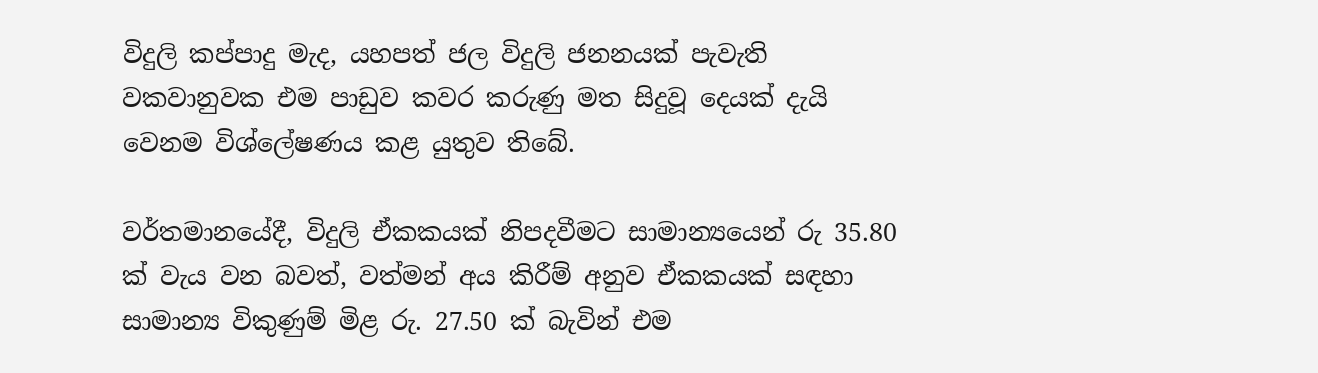විදුලි කප්පාදු මැද, යහපත් ජල විදුලි ජනනයක් පැවැති වකවානුවක එම පාඩුව කවර කරුණු මත සිදුවූ දෙයක් දැයි වෙනම විශ්ලේෂණය කළ යුතුව තිබේ.

වර්තමානයේදී, විදුලි ඒකකයක් නිපදවීමට සාමාන්‍යයෙන් රු 35.80 ක් වැය වන බවත්, වත්මන් අය කිරීම් අනුව ඒකකයක් සඳහා සාමාන්‍ය විකුණුම් මිළ රු. 27.50 ක් බැවින් එම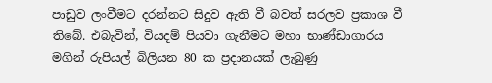පාඩුව ලංවීමට දරන්නට සිදුව ඇති වී බවත් සරලව ප්‍රකාශ වී තිබේ. එබැවින්, වියදම් පියවා ගැනීමට මහා භාණ්ඩාගාරය මගින් රුපියල් බිලියන 80 ක ප්‍රදානයක් ලැබුණු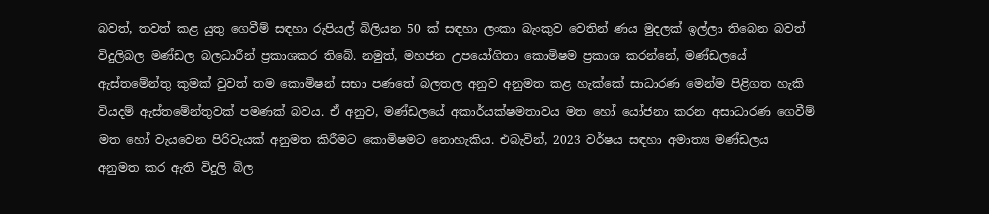බවත්, තවත් කළ යුතු ගෙවීම් සඳහා රුපියල් බිලියන 50 ක් සඳහා ලංකා බැංකුව වෙතින් ණය මුදලක් ඉල්ලා තිබෙන බවත් විදුලිබල මණ්ඩල බලධාරීන් ප්‍රකාශකර තිබේ. නමුත්, මහජන උපයෝගිතා කොමිෂම ප්‍රකාශ කරන්නේ, මණ්ඩලයේ ඇස්තමේන්තු කුමක් වුවත් තම කොමිෂන් සභා පණතේ බලතල අනුව අනුමත කළ හැක්කේ සාධාරණ මෙන්ම පිළිගත හැකි වියදම් ඇස්තමේන්තුවක් පමණක් බවය. ඒ අනුව, මණ්ඩලයේ අකාර්යක්ෂමතාවය මත හෝ යෝජනා කරන අසාධාරණ ගෙවීම් මත හෝ වැයවෙන පිරිවැයක් අනුමත කිරීමට කොමිෂමට නොහැකිය. එබැවින්, 2023 වර්ෂය සඳහා අමාත්‍ය මණ්ඩලය අනුමත කර ඇති විදුලි බිල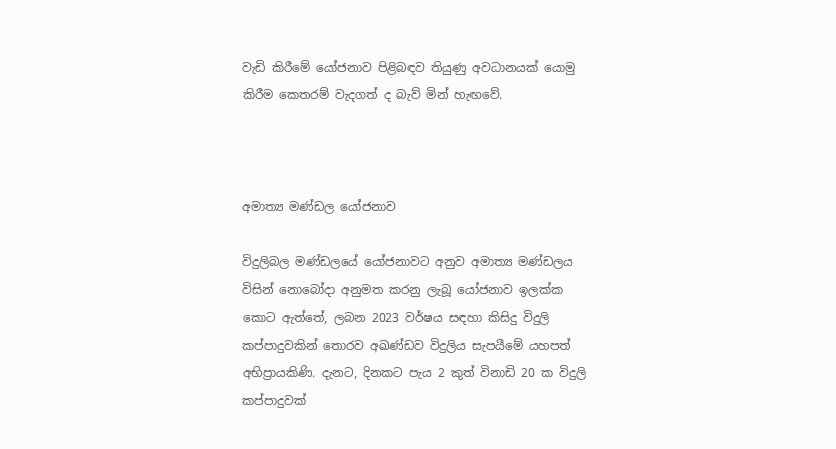වැඩි කිරීමේ යෝජනාව පිළිබඳව තියුණු අවධානයක් යොමු කිරීම කෙතරම් වැදගත් ද බැව් මින් හැඟවේ.



අමාත්‍ය මණ්ඩල යෝජනාව

විදුලිබල මණ්ඩලයේ යෝජනාවට අනුව අමාත්‍ය මණ්ඩලය විසින් නොබෝදා අනුමත කරනු ලැබූ යෝජනාව ඉලක්ක කොට ඇත්තේ, ලබන 2023 වර්ෂය සඳහා කිසිදු විදුලි කප්පාදුවකින් තොරව අඛණ්ඩව විදුලිය සැපයීමේ යහපත් අභිප්‍රායකිණි. දැනට, දිනකට පැය 2 කුත් විනාඩි 20 ක විදුලි කප්පාදුවක්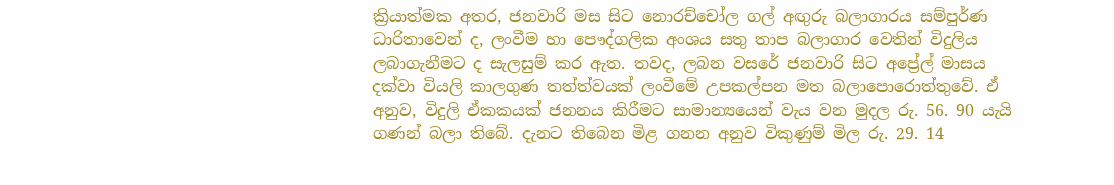ක්‍රියාත්මක අතර, ජනවාරි මස සිට නොරච්චෝල ගල් අඟුරු බලාගාරය සම්පුර්ණ ධාරිතාවෙන් ද, ලංවීම හා පෞද්ගලික අංශය සතු තාප බලාගාර වෙතින් විදුලිය ලබාගැනීමට ද සැලසුම් කර ඇත. තවද, ලබන වසරේ ජනවාරි සිට අප්‍රේල් මාසය දක්වා වියලි කාලගුණ තත්ත්වයක් ලංවීමේ උපකල්පන මත බලාපොරොත්තුවේ. ඒ අනුව, විදුලි ඒකකයක් ජනනය කිරීමට සාමාන්‍යයෙන් වැය වන මුදල රු. 56. 90 යැයි ගණන් බලා තිබේ. දැනට තිබෙන මිළ ගනන අනුව විකුණුම් මිල රු. 29. 14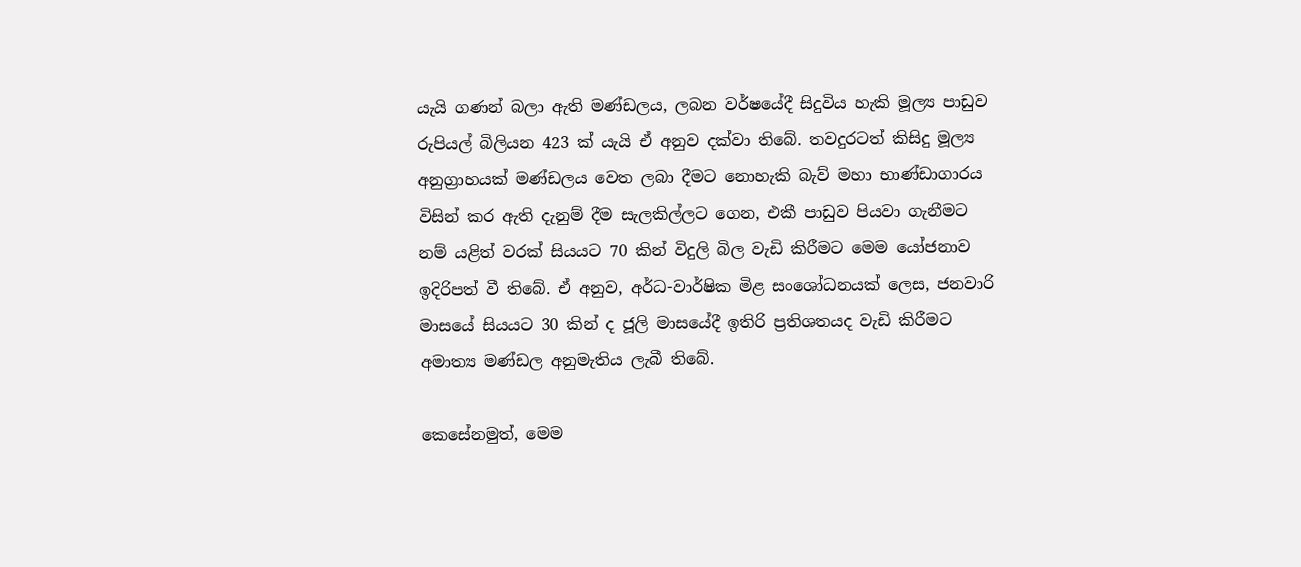යැයි ගණන් බලා ඇති මණ්ඩලය, ලබන වර්ෂයේදී සිදුවිය හැකි මූල්‍ය පාඩුව රුපියල් බිලියන 423 ක් යැයි ඒ අනුව දක්වා තිබේ. තවදුරටත් කිසිදු මූල්‍ය අනුග්‍රාහයක් මණ්ඩලය වෙත ලබා දීමට නොහැකි බැව් මහා භාණ්ඩාගාරය විසින් කර ඇති දැනුම් දීම සැලකිල්ලට ගෙන, එකී පාඩුව පියවා ගැනීමට නම් යළිත් වරක් සියයට 70 කින් විදුලි බිල වැඩි කිරීමට මෙම යෝජනාව ඉදිරිපත් වී තිබේ. ඒ අනුව, අර්ධ-වාර්ෂික මිළ සංශෝධනයක් ලෙස, ජනවාරි මාසයේ සියයට 30 කින් ද ජූලි මාසයේදී ඉතිරි ප්‍රතිශතයද වැඩි කිරීමට අමාත්‍ය මණ්ඩල අනුමැතිය ලැබී තිබේ.

කෙසේනමුත්, මෙම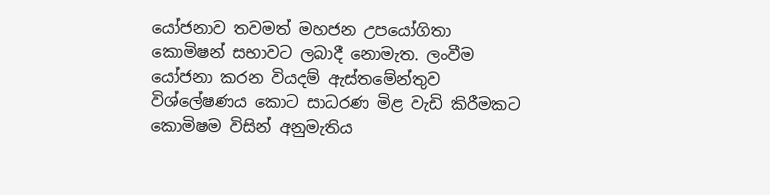යෝජනාව තවමත් මහජන උපයෝගිතා කොමිෂන් සභාවට ලබාදී නොමැත. ලංවීම යෝජනා කරන වියදම් ඇස්තමේන්තුව විශ්ලේෂණය කොට සාධරණ මිළ වැඩි කිරීමකට කොමිෂම විසින් අනුමැතිය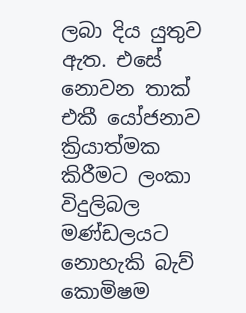ලබා දිය යුතුව ඇත. එසේ නොවන තාක් එකී යෝජනාව ක්‍රියාත්මක කිරීමට ලංකා විදුලිබල මණ්ඩලයට නොහැකි බැව් කොමිෂම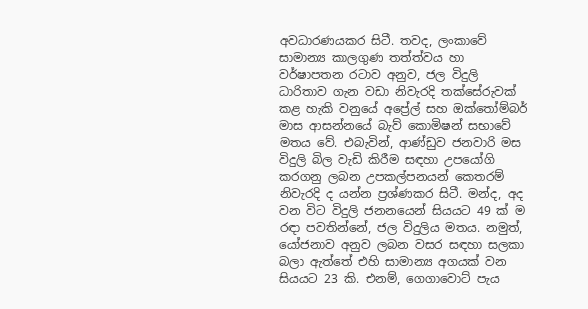අවධාරණයකර සිටී. තවද, ලංකාවේ සාමාන්‍ය කාලගුණ තත්ත්වය හා වර්ෂාපතන රටාව අනුව, ජල විදුලි ධාරිතාව ගැන වඩා නිවැරදි තක්සේරුවක් කළ හැකි වනුයේ අප්‍රේල් සහ ඔක්තෝම්බර් මාස ආසන්නයේ බැව් කොමිෂන් සභාවේ මතය වේ. එබැවින්, ආණ්ඩුව ජනවාරි මස විදුලි බිල වැඩි කිරීම සඳහා උපයෝගි කරගනු ලබන උපකල්පනයන් කෙතරම් නිවැරදි ද යන්න ප්‍රශ්ණකර සිටී. මන්ද, අද වන විට විදුලි ජනනයෙන් සියයට 49 ක් ම රඳා පවතින්නේ, ජල විදුලිය මතය. නමුත්, යෝජනාව අනුව ලබන වසර සඳහා සලකා බලා ඇත්තේ එහි සාමාන්‍ය අගයක් වන සියයට 23 කි. එනම්, ගෙගාවොට් පැය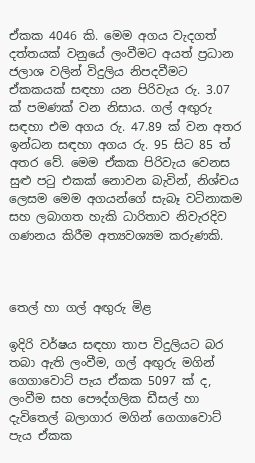ඒකක 4046 කි. මෙම අගය වැදගත් දත්තයක් වනුයේ ලංවීමට අයත් ප්‍රධාන ජලාශ වලින් විදුලිය නිපදවීමට ඒකකයක් සඳහා යන පිරිවැය රු. 3.07 ක් පමණක් වන නිසාය. ගල් අඟුරු සඳහා එම අගය රු. 47.89 ක් වන අතර ඉන්ධන සඳහා අගය රු. 95 සිට 85 ත් අතර වේ. මෙම ඒකක පිරිවැය වෙනස සුළු පටු එකක් නොවන බැවින්, නිශ්චය ලෙසම මෙම අගයන්ගේ සැබෑ වටිනාකම සහ ලබාගත හැකි ධාරිතාව නිවැරදිව ගණනය කිරීම අත්‍යවශ්‍යම කරුණකි.



තෙල් හා ගල් අඟුරු මිළ

ඉදිරි වර්ෂය සඳහා තාප විදුලියට බර තබා ඇති ලංවීම, ගල් අඟුරු මගින් ගෙගාවොට් පැය ඒකක 5097 ක් ද, ලංවීම සහ පෞද්ගලික ඩීසල් හා දැවිතෙල් බලාගාර මගින් ගෙගාවොට් පැය ඒකක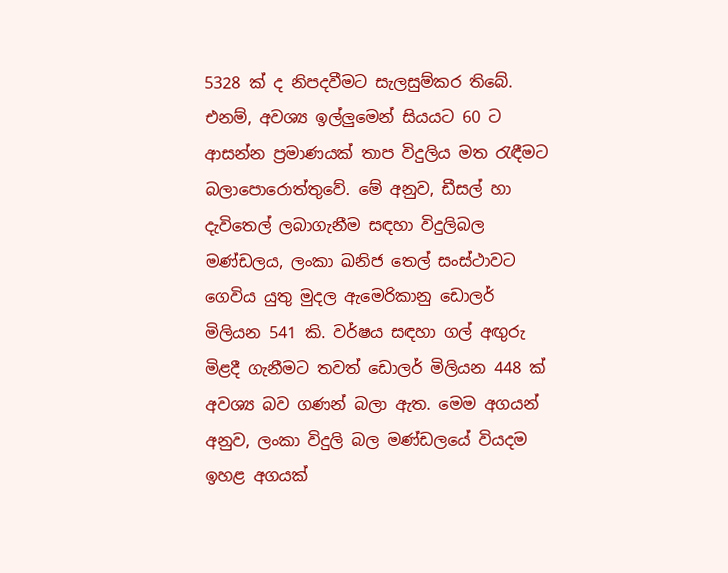5328 ක් ද නිපදවීමට සැලසුම්කර තිබේ. එනම්, අවශ්‍ය ඉල්ලුමෙන් සියයට 60 ට ආසන්න ප්‍රමාණයක් තාප විදුලිය මත රැඳීමට බලාපොරොත්තුවේ. මේ අනුව, ඩීසල් හා දැවිතෙල් ලබාගැනීම සඳහා විදුලිබල මණ්ඩලය, ලංකා ඛනිජ තෙල් සංස්ථාවට ගෙවිය යුතු මුදල ඇමෙරිකානු ඩොලර් මිලියන 541 කි. වර්ෂය සඳහා ගල් අඟුරු මිළදී ගැනීමට තවත් ඩොලර් මිලියන 448 ක් අවශ්‍ය බව ගණන් බලා ඇත. මෙම අගයන් අනුව, ලංකා විදුලි බල මණ්ඩලයේ වියදම ඉහළ අගයක්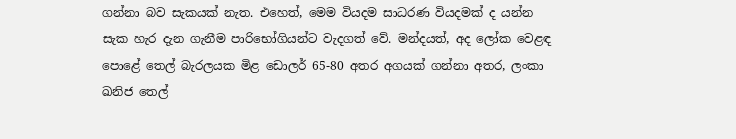ගන්නා බව සැකයක් නැත. එහෙත්, මෙම වියදම සාධරණ වියදමක් ද යන්න සැක හැර දැන ගැනීම පාරිභෝගියන්ට වැදගත් වේ. මන්දයත්, අද ලෝක වෙළඳ පොළේ තෙල් බැරලයක මිළ ඩොලර් 65-80 අතර අගයක් ගන්නා අතර, ලංකා ඛනිජ තෙල්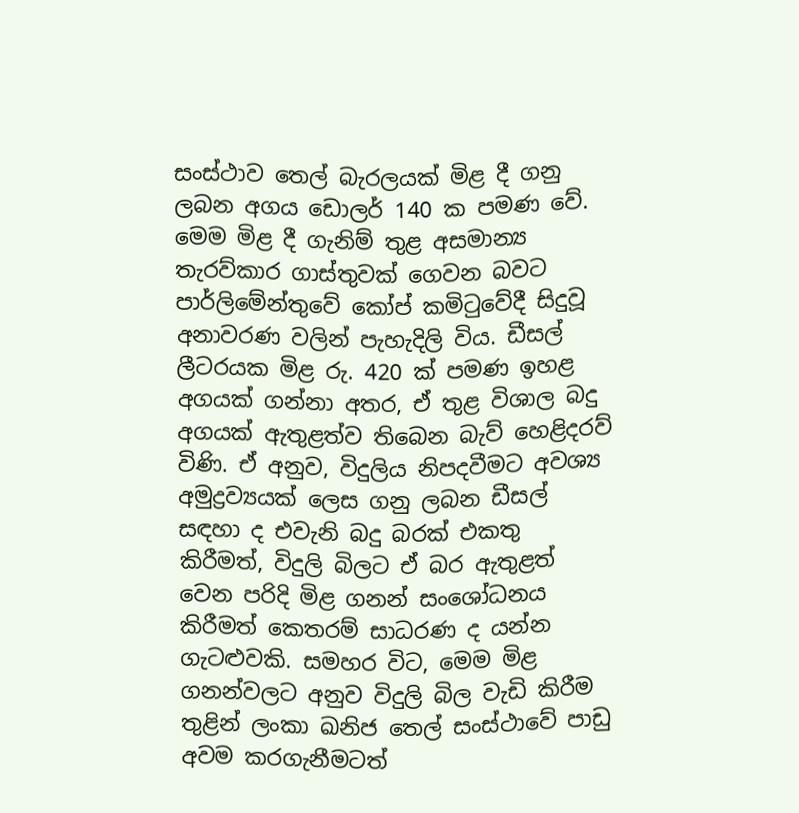සංස්ථාව තෙල් බැරලයක් මිළ දී ගනු ලබන අගය ඩොලර් 140 ක පමණ වේ. මෙම මිළ දී ගැනිම් තුළ අසමාන්‍ය තැරව්කාර ගාස්තුවක් ගෙවන බවට පාර්ලිමේන්තුවේ කෝප් කමිටුවේදී සිදුවූ අනාවරණ වලින් පැහැදිලි විය. ඩීසල් ලීටරයක මිළ රු. 420 ක් පමණ ඉහළ අගයක් ගන්නා අතර, ඒ තුළ විශාල බදු අගයක් ඇතුළත්ව තිබෙන බැව් හෙළිදරව් විණි. ඒ අනුව, විදුලිය නිපදවීමට අවශ්‍ය අමුද්‍රව්‍යයක් ලෙස ගනු ලබන ඩීසල් සඳහා ද එවැනි බදු බරක් එකතු කිරීමත්, විදුලි බිලට ඒ බර ඇතුළත් වෙන පරිදි මිළ ගනන් සංශෝධනය කිරීමත් කෙතරම් සාධරණ ද යන්න ගැටළුවකි. සමහර විට, මෙම මිළ ගනන්වලට අනුව විදුලි බිල වැඩි කිරීම තුළින් ලංකා ඛනිජ තෙල් සංස්ථාවේ පාඩු අවම කරගැනීමටත්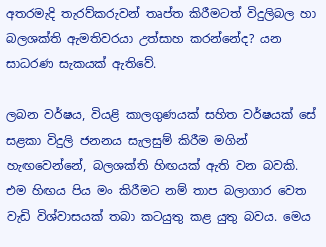අතරමැදි තැරව්කරුවන් තෘප්ත කිරීමටත් විදුලිබල හා බලශක්ති ඇමතිවරයා උත්සාහ කරන්නේද? යන සාධරණ සැකයක් ඇතිවේ.

ලබන වර්ෂය, වියළි කාලගුණයක් සහිත වර්ෂයක් සේ සළකා විදුලි ජනනය සැලසුම් කිරීම මගින් හැඟවෙන්නේ, බලශක්ති හිඟයක් ඇති වන බවකි. එම හිඟය පිය මං කිරීමට නම් තාප බලාගාර වෙත වැඩි විශ්වාසයක් තබා කටයුතු කළ යුතු බවය. මෙය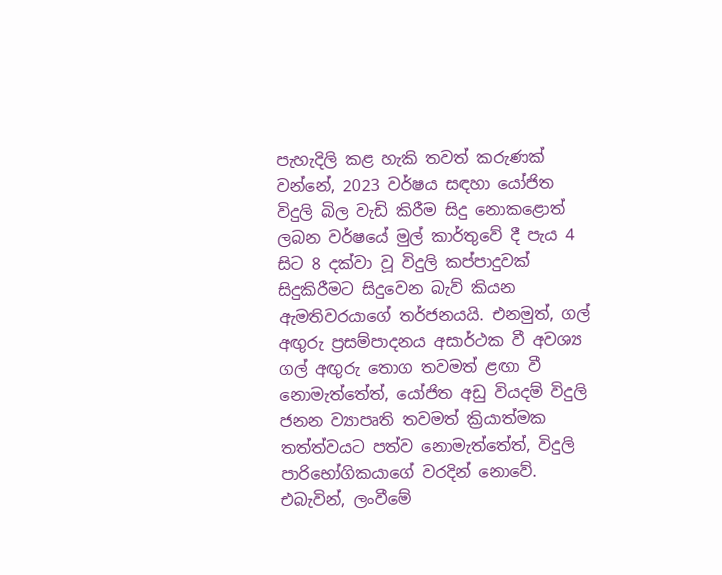පැහැදිලි කළ හැකි තවත් කරුණක් වන්නේ, 2023 වර්ෂය සඳහා යෝජිත විදුලි බිල වැඩි කිරීම සිදු නොකළොත් ලබන වර්ෂයේ මුල් කාර්තුවේ දී පැය 4 සිට 8 දක්වා වූ විදුලි කප්පාදුවක් සිදුකිරීමට සිදුවෙන බැව් කියන ඇමතිවරයාගේ තර්ජනයයි. එනමුත්, ගල් අඟුරු ප්‍රසම්පාදනය අසාර්ථක වී අවශ්‍ය ගල් අඟුරු තොග තවමත් ළඟා වී නොමැත්තේත්, යෝජිත අඩු වියදම් විදුලි ජනන ව්‍යාපෘති තවමත් ක්‍රියාත්මක තත්ත්වයට පත්ව නොමැත්තේත්, විදුලි පාරිභෝගිකයාගේ වරදින් නොවේ. එබැවින්, ලංවීමේ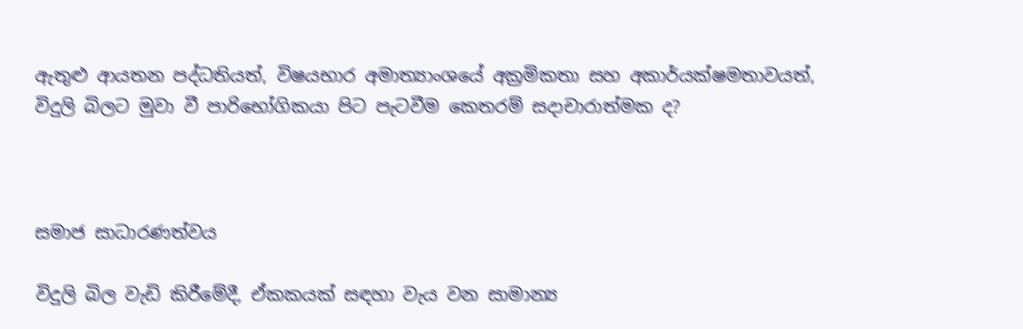ඇතුළු ආයතන පද්ධතියත්, විෂයභාර අමාත්‍යාංශයේ අක්‍රමිකතා සහ අකාර්යක්ෂමතාවයත්, විදුලි බිලට මුවා වී පාරිභෝගිකයා පිට පැටවීම කෙතරම් සදාචාරාත්මක ද?



සමාජ සාධාරණත්වය

විදුලි බිල වැඩි කිරීමේදී, ඒකකයක් සඳහා වැය වන සාමාන්‍ය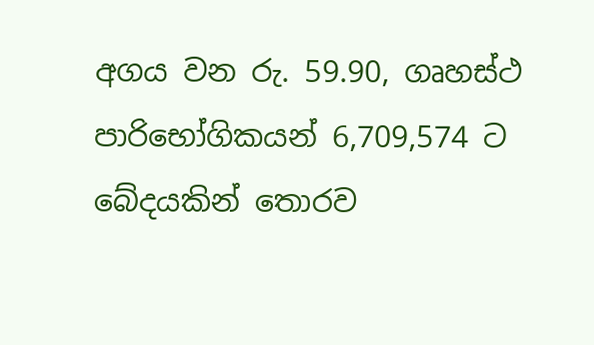අගය වන රු. 59.90, ගෘහස්ථ පාරිභෝගිකයන් 6,709,574 ට බේදයකින් තොරව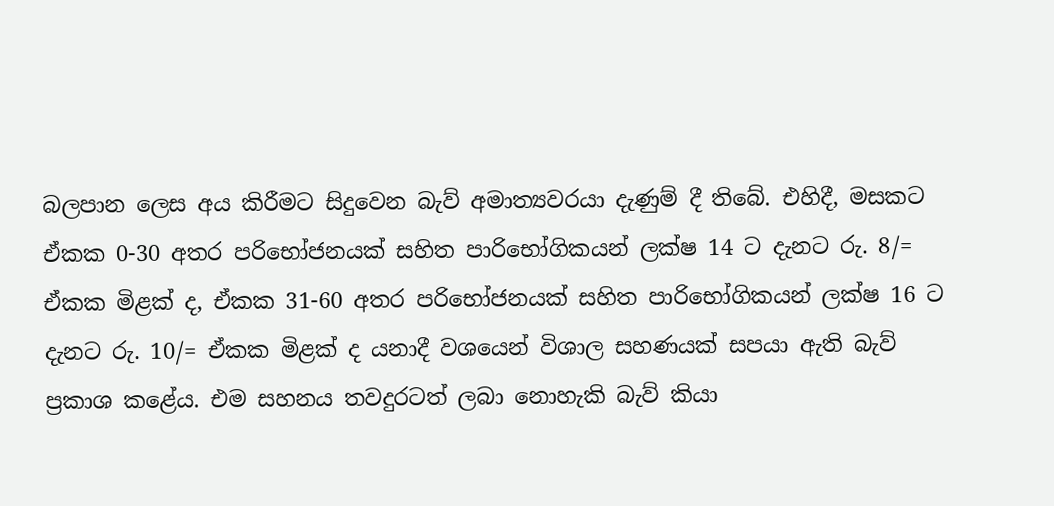බලපාන ලෙස අය කිරීමට සිදුවෙන බැව් අමාත්‍යවරයා දැණුම් දී තිබේ. එහිදී, මසකට ඒකක 0-30 අතර පරිභෝජනයක් සහිත පාරිභෝගිකයන් ලක්ෂ 14 ට දැනට රු. 8/= ඒකක මිළක් ද, ඒකක 31-60 අතර පරිභෝජනයක් සහිත පාරිභෝගිකයන් ලක්ෂ 16 ට දැනට රු. 10/= ඒකක මිළක් ද යනාදී වශයෙන් විශාල සහණයක් සපයා ඇති බැව් ප්‍රකාශ කළේය. එම සහනය තවදුරටත් ලබා නොහැකි බැව් කියා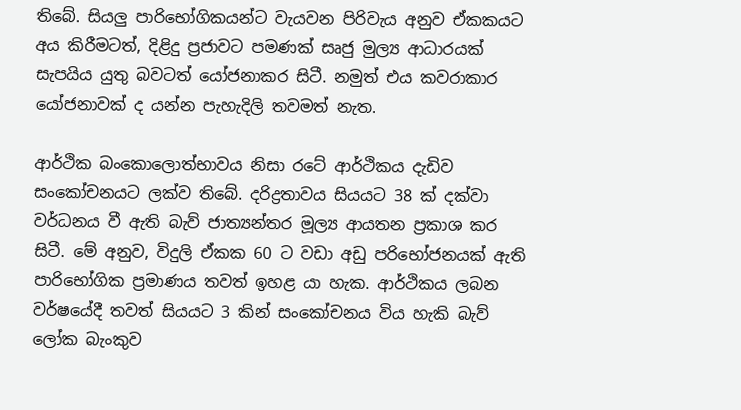තිබේ. සියලු පාරිභෝගිකයන්ට වැයවන පිරිවැය අනුව ඒකකයට අය කිරීමටත්, දිළිදු ප්‍රජාවට පමණක් සෘජු මුල්‍ය ආධාරයක් සැපයිය යුතු බවටත් යෝජනාකර සිටී. නමුත් එය කවරාකාර යෝජනාවක් ද යන්න පැහැදිලි තවමත් නැත.

ආර්ථික බංකොලොත්භාවය නිසා රටේ ආර්ථිකය දැඩිව සංකෝචනයට ලක්ව තිබේ. දරිද්‍රතාවය සියයට 38 ක් දක්වා වර්ධනය වී ඇති බැව් ජාත්‍යන්තර මූල්‍ය ආයතන ප්‍රකාශ කර සිටී. මේ අනුව, විදුලි ඒකක 60 ට වඩා අඩු පරිභෝජනයක් ඇති පාරිභෝගික ප්‍රමාණය තවත් ඉහළ යා හැක. ආර්ථිකය ලබන වර්ෂයේදී තවත් සියයට 3 කින් සංකෝචනය විය හැකි බැව් ලෝක බැංකුව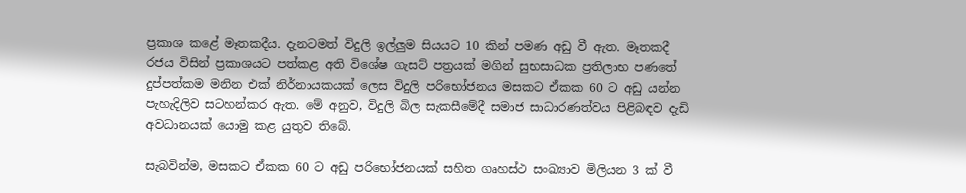ප්‍රකාශ කළේ මෑතකදීය. දැනටමත් විදුලි ඉල්ලුම සියයට 10 කින් පමණ අඩු වී ඇත. මෑතකදී රජය විසින් ප්‍රකාශයට පත්කළ අති විශේෂ ගැසට් පත්‍රයක් මගින් සුභසාධක ප්‍රතිලාභ පණතේ දුප්පත්කම මනින එක් නිර්නායකයක් ලෙස විදුලි පරිභෝජනය මසකට ඒකක 60 ට අඩු යන්න පැහැදිලිව සටහන්කර ඇත. මේ අනුව, විදුලි බිල සැකසීමේදී සමාජ සාධාරණත්වය පිළිබඳව දැඩි අවධානයක් යොමු කළ යුතුව තිබේ.

සැබවින්ම, මසකට ඒකක 60 ට අඩු පරිභෝජනයක් සහිත ගෘහස්ථ සංඛ්‍යාව මිලියන 3 ක් වී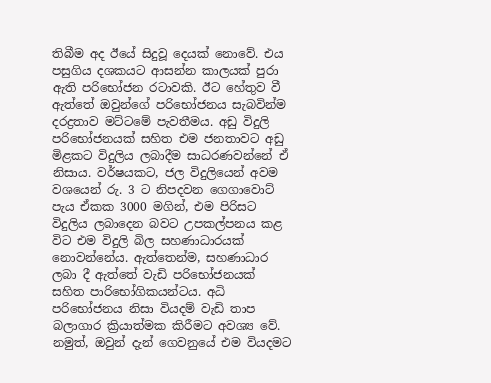තිබීම අද ඊයේ සිදුවූ දෙයක් නොවේ. එය පසුගිය දශකයට ආසන්න කාලයක් පුරා ඇති පරිභෝජන රටාවකි. ඊට හේතුව වී ඇත්තේ ඔවුන්ගේ පරිභෝජනය සැබවින්ම දරද්‍රතාව මට්ටමේ පැවතීමය. අඩු විදුලි පරිභෝජනයක් සහිත එම ජනතාවට අඩු මිළකට විදුලිය ලබාදීම සාධරණවන්නේ ඒ නිසාය. වර්ෂයකට, ජල විදුලියෙන් අවම වශයෙන් රු. 3 ට නිපදවන ගෙගාවොට් පැය ඒකක 3000 මගින්, එම පිරිසට විදුලිය ලබාදෙන බවට උපකල්පනය කළ විට එම විදුලි බිල සහණාධාරයක් නොවන්නේය. ඇත්තෙන්ම, සහණාධාර ලබා දී ඇත්තේ වැඩි පරිභෝජනයක් සහිත පාරිභෝගිකයන්ටය. අධි පරිභෝජනය නිසා වියදම් වැඩි තාප බලාගාර ක්‍රියාත්මක කිරීමට අවශ්‍ය වේ. නමුත්, ඔවුන් දැන් ගෙවනුයේ එම වියදමට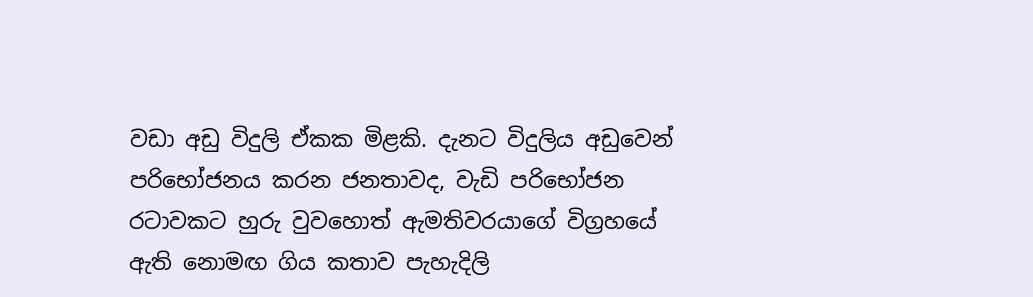වඩා අඩු විදුලි ඒකක මිළකි. දැනට විදුලිය අඩුවෙන් පරිභෝජනය කරන ජනතාවද, වැඩි පරිභෝජන රටාවකට හුරු වුවහොත් ඇමතිවරයාගේ විග්‍රහයේ ඇති නොමඟ ගිය කතාව පැහැදිලි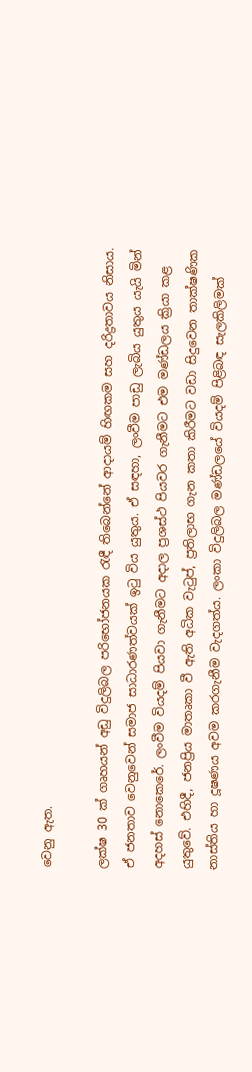වෙනු ඇත.

ලක්ෂ 30 ක් ගෘහයන් අඩු විදුලිබල පරිභෝජනයක රැඳී තිබෙන්නේ ආදායම් හිඟකම සහ දරිද්‍රතාවය නිසාය. ඒ ජනතාව වෙනුවෙන් සමාජ සාධාරණත්වයක් ඉටු විය යුතුය. ඒ සඳහා, ලංවීම පාඩු ලැබිය යුතුය යැයි මින් අදහස් නොකෙරේ. ලංවීම වියදම් පියවා ගැනීමට අදාල ප්‍රශස්ථ පියවර ගැනීමට එම මණ්ඩලය ක්‍රියා කළ යුතුවේ. එහිදී, ජනප්‍රිය මාතෘකා වී ඇති අධික වැටුප්, ප්‍රතිලාභ ගැන කතා කිරීමට වඩා සිදුවෙන තාක්ෂණික නාස්තිය හා දූෂණය අවම කරගැනීම වැදගත්ය. ලංකා විදුලිබල මණ්ඩලයේ වියදම් පිළිබඳ සැලකිලිමක්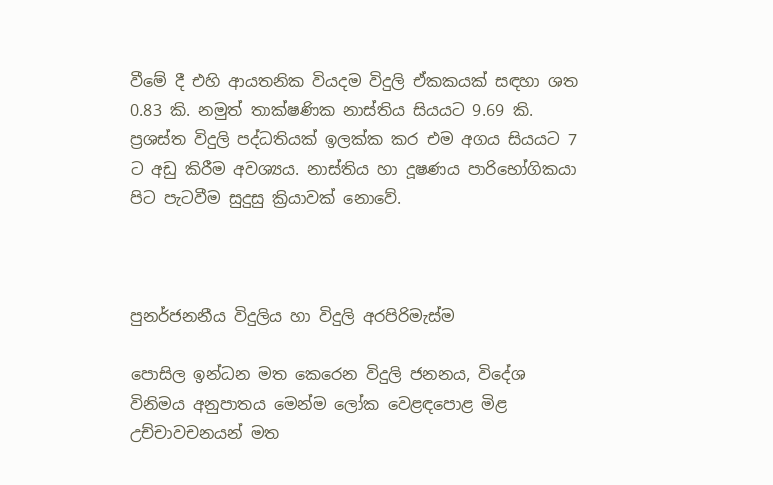වීමේ දී එහි ආයතනික වියදම විදුලි ඒකකයක් සඳහා ශත 0.83 කි. නමුත් තාක්ෂණික නාස්තිය සියයට 9.69 කි. ප්‍රශස්ත විදුලි පද්ධතියක් ඉලක්ක කර එම අගය සියයට 7 ට අඩු කිරීම අවශ්‍යය. නාස්තිය හා දූෂණය පාරිභෝගිකයා පිට පැටවීම සුදුසු ක්‍රියාවක් නොවේ.



පුනර්ජනනීය විදුලිය හා විදුලි අරපිරිමැස්ම

පොසිල ඉන්ධන මත කෙරෙන විදුලි ජනනය, විදේශ විනිමය අනුපාතය මෙන්ම ලෝක වෙළඳපොළ මිළ උච්චාවචනයන් මත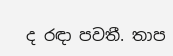ද රඳා පවතී. තාප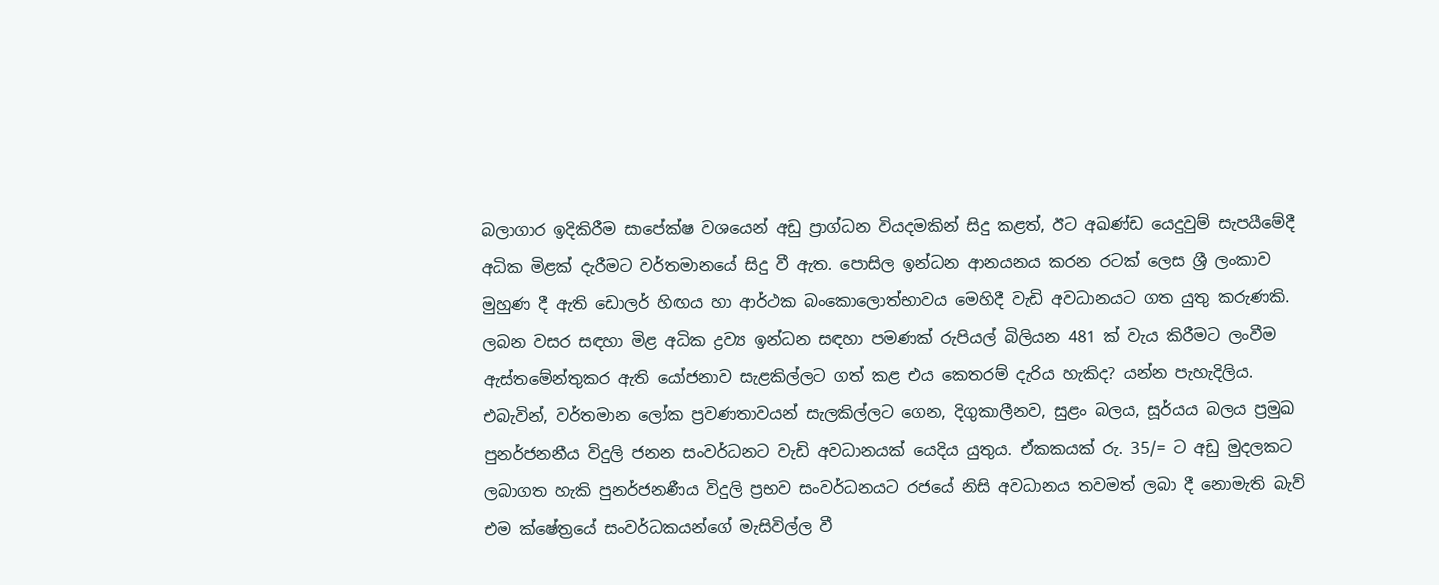බලාගාර ඉදිකිරීම සාපේක්ෂ වශයෙන් අඩු ප්‍රාග්ධන වියදමකින් සිදු කළත්, ඊට අඛණ්ඩ යෙදුවුම් සැපයීමේදී අධික මිළක් දැරීමට වර්තමානයේ සිදු වී ඇත. පොසිල ඉන්ධන ආනයනය කරන රටක් ලෙස ශ්‍රී ලංකාව මුහුණ දී ඇති ඩොලර් හිඟය හා ආර්ථක බංකොලොත්භාවය මෙහිදී වැඩි අවධානයට ගත යුතු කරුණකි. ලබන වසර සඳහා මිළ අධික ද්‍රව්‍ය ඉන්ධන සඳහා පමණක් රුපියල් බිලියන 481 ක් වැය කිරීමට ලංවීම ඇස්තමේන්තුකර ඇති යෝජනාව සැළකිල්ලට ගත් කළ එය කෙතරම් දැරිය හැකිද? යන්න පැහැදිලිය. එබැවින්, වර්තමාන ලෝක ප්‍රවණතාවයන් සැලකිල්ලට ගෙන, දිගුකාලීනව, සුළං බලය, සූර්යය බලය ප්‍රමුඛ පුනර්ජනනීය විදුලි ජනන සංවර්ධනට වැඩි අවධානයක් යෙදිය යුතුය. ඒකකයක් රු. 35/= ට අඩු මුදලකට ලබාගත හැකි පුනර්ජනණීය විදුලි ප්‍රභව සංවර්ධනයට රජයේ නිසි අවධානය තවමත් ලබා දී නොමැති බැව් එම ක්ෂේත්‍රයේ සංවර්ධකයන්ගේ මැසිවිල්ල වී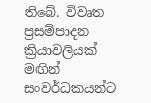තිබේ. විවෘත ප්‍රසම්පාදන ක්‍රියාවලියක් මඟින් සංවර්ධකයන්ට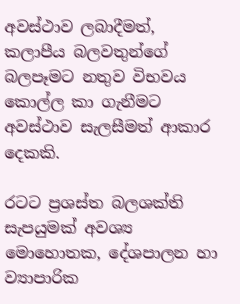අවස්ථාව ලබාදීමත්, කලාපීය බලවතුන්ගේ බලපෑමට නතුව විභවය කොල්ල කා ගැනීමට අවස්ථාව සැලසීමත් ආකාර දෙකකි.

රටට ප්‍රශස්ත බලශක්ති සැපයුමක් අවශ්‍ය මොහොතක, දේශපාලන හා ව්‍යාපාරික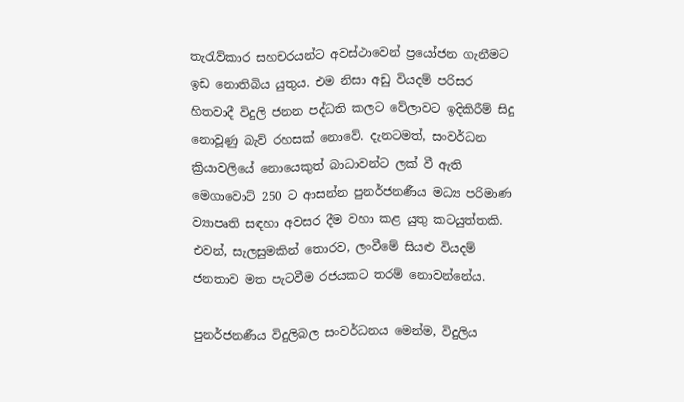තැරැව්කාර සහචරයන්ට අවස්ථාවෙන් ප්‍රයෝජන ගැනීමට ඉඩ නොතිබිය යුතුය. එම නිසා අඩු වියදම් පරිසර හිතවාදී විදුලි ජනන පද්ධති කලට වේලාවට ඉදිකිරීම් සිදු නොවූණු බැව් රහසක් නොවේ. දැනටමත්, සංවර්ධන ක්‍රියාවලියේ නොයෙකුත් බාධාවන්ට ලක් වී ඇති මෙගාවොට් 250 ට ආසන්න පුනර්ජනණීය මධ්‍ය පරිමාණ ව්‍යාපෘති සඳහා අවසර දීම වහා කළ යුතු කටයුත්තකි. එවන්, සැලසුමකින් තොරව, ලංවීමේ සියළු වියදම් ජනතාව මත පැටවීම රජයකට තරම් නොවන්නේය.

පුනර්ජනණීය විදුලිබල සංවර්ධනය මෙන්ම, විදුලිය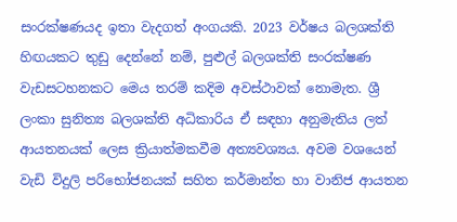සංරක්ෂණයද ඉතා වැදගත් අංගයකි. 2023 වර්ෂය බලශක්ති හිඟයකට තුඩු දෙන්නේ නම්, පුළුල් බලශක්ති සංරක්ෂණ වැඩසටහනකට මෙය තරම් කදිම අවස්ථාවක් නොමැත. ශ්‍රී ලංකා සුනිත්‍ය බලශක්ති අධිකාරිය ඒ සඳහා අනුමැතිය ලත් ආයතනයක් ලෙස ක්‍රියාත්මකවීම අත්‍යවශ්‍යය. අවම වශයෙන් වැඩි විදුලි පරිභෝජනයක් සහිත කර්මාන්ත හා වානිජ ආයතන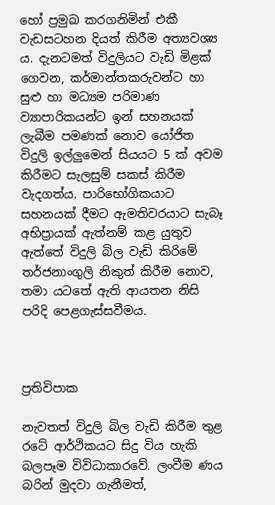හෝ ප්‍රමුඛ කරගනිමින් එකී වැඩසටහන දියත් කිරීම අත්‍යවශ්‍ය ය. දැනටමත් විදුලියට වැඩි මිළක් ගෙවන, කර්මාන්තකරුවන්ට හා සුළු හා මධ්‍යම පරිමාණ ව්‍යාපාරිකයන්ට ඉන් සහනයක් ලැබීම පමණක් නොව යෝජිත විදුලි ඉල්ලුමෙන් සියයට 5 ක් අවම කිරීමට සැලසුම් සකස් කිරීම වැදගත්ය. පාරිභෝගිකයාට සහනයක් දීමට ඇමතිවරයාට සැබෑ අභිප්‍රායක් ඇත්නම් කළ යුතුව ඇත්තේ විදුලි බිල වැඩි කිරිමේ තර්ජනාංගුලි නිකුත් කිරීම නොව, තමා යටතේ ඇති ආයතන නිසි පරිදි පෙළගැස්සවීමය.



ප්‍රතිවිපාක

නැවතත් විදුලි බිල වැඩි කිරීම තුළ රටේ ආර්ථිකයට සිදු විය හැකි බලපෑම විවිධාකාරවේ. ලංවීම ණය බරින් මුදවා ගැනීමත්,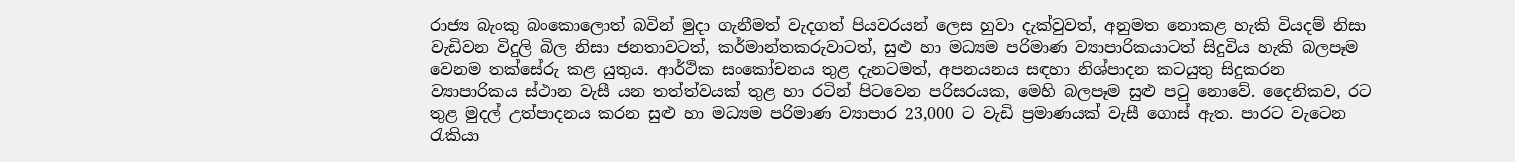රාජ්‍ය බැංකු බංකොලොත් බවින් මුදා ගැනීමත් වැදගත් පියවරයන් ලෙස හුවා දැක්වුවත්, අනුමත නොකළ හැකි වියදම් නිසා වැඩිවන විදුලි බිල නිසා ජනතාවටත්, කර්මාන්තකරුවාටත්, සුළු හා මධ්‍යම පරිමාණ ව්‍යාපාරිකයාටත් සිදුවිය හැකි බලපෑම වෙනම තක්සේරු කළ යුතුය. ආර්ථික සංකෝචනය තුළ දැනටමත්, අපනයනය සඳහා නිශ්පාදන කටයුතු සිදුකරන ව්‍යාපාරිකය ස්ථාන වැසී යන තත්ත්වයක් තුළ හා රටින් පිටවෙන පරිසරයක, මෙහි බලපෑම සුළු පටු නොවේ. දෛනිකව, රට තුළ මුදල් උත්පාදනය කරන සුළු හා මධ්‍යම පරිමාණ ව්‍යාපාර 23,000 ට වැඩි ප්‍රමාණයක් වැසී ගොස් ඇත. පාරට වැටෙන රැකියා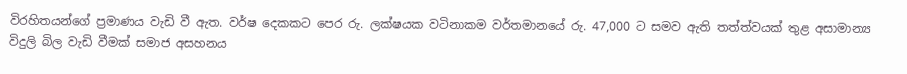විරහිතයන්ගේ ප්‍රමාණය වැඩි වී ඇත. වර්ෂ දෙකකට පෙර රු. ලක්ෂයක වටිනාකම වර්තමානයේ රු. 47,000 ට සමව ඇති තත්ත්වයක් තුළ අසාමාන්‍ය විදුලි බිල වැඩි වීමක් සමාජ අසහනය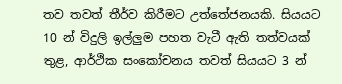තව තවත් තීර්ව කිරීමට උත්තේජනයකි. සියයට 10 න් විදුලි ඉල්ලුම පහත වැටී ඇති තත්වයක් තුළ, ආර්ථික සංකෝචනය තවත් සියයට 3 න්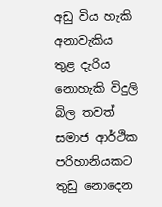අඩු විය හැකි අනාවැකිය තුළ දැරිය නොහැකි විදුලි බිල තවත් සමාජ ආර්ථික පරිහානියකට තුඩු නොදෙන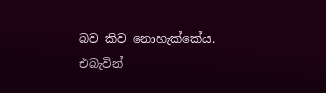බව කිව නොහැක්කේය. එබැවින්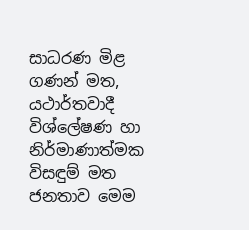සාධරණ මිළ ගණන් මත, යථාර්තවාදී විශ්ලේෂණ හා නිර්මාණාත්මක විසඳුම් මත ජනතාව මෙම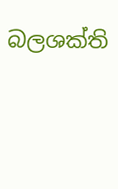බලශක්ති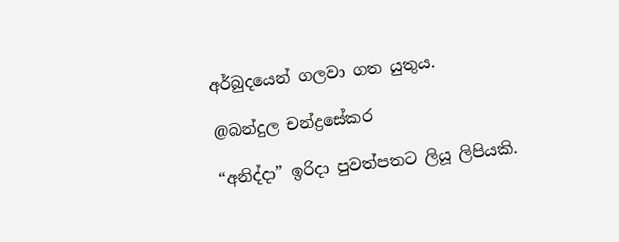අර්බුදයෙන් ගලවා ගත යුතුය.

@බන්දුල චන්ද්‍රසේකර

“අනිද්දා” ඉරිදා පුවත්පතට ලියූ ලිපියකි.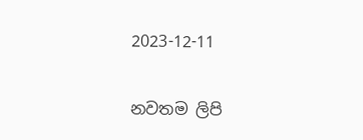2023-12-11

නවතම ලිපි